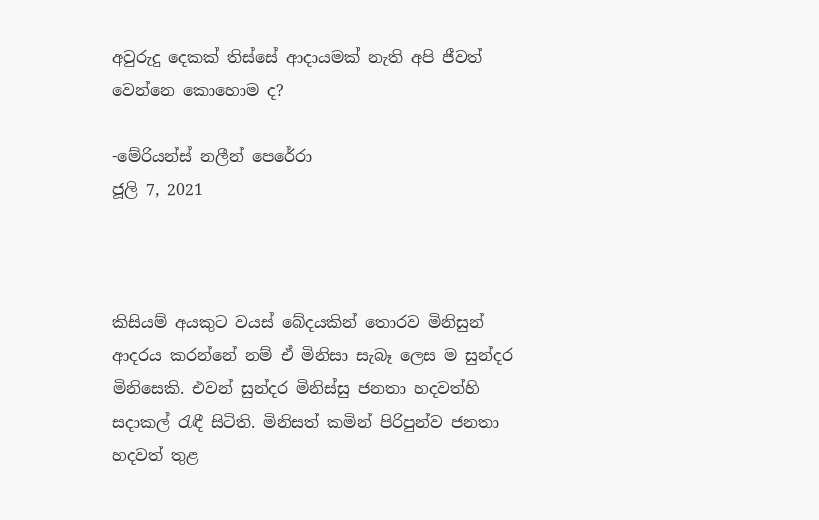අවුරුදු දෙකක් තිස්සේ ආදායමක් නැති අපි ජීවත් වෙන්නෙ කොහොම ද?

-මේරියන්ස් නලීන් පෙරේරා
ජූලි 7, 2021



කිසියම් අයකුට වයස් බේදයකින් තොරව මිනිසුන් ආදරය කරන්නේ නම් ඒ මිනිසා සැබෑ ලෙස ම සුන්දර මිනිසෙකි. එවන් සුන්දර මිනිස්සු ජනතා හදවත්හි සදාකල් රැඳී සිටිති. මිනිසත් කමින් පිරිපුන්ව ජනතා හදවත් තුළ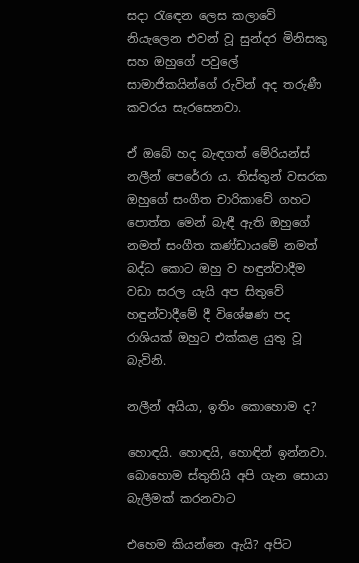සදා රැඳෙන ලෙස කලාවේ නියැලෙන එවන් වූ සුන්දර මිනිසකු සහ ඔහුගේ පවුලේ සාමාජිකයින්ගේ රුවින් අද තරුණී කවරය සැරසෙනවා.

ඒ ඔබේ හද බැඳගත් මේරියන්ස් නලීන් පෙරේරා ය. තිස්තුන් වසරක ඔහුගේ සංගීත චාරිකාවේ ගහට පොත්ත මෙන් බැඳී ඇති ඔහුගේ නමත් සංගීත කණ්ඩායමේ නමත් බද්ධ කොට ඔහු ව හඳුන්වාදීම වඩා සරල යැයි අප සිතුවේ හඳුන්වාදීමේ දී විශේෂණ පද රාශියක් ඔහුට එක්කළ යුතු වූ බැවිනි.

නලීන් අයියා, ඉතිං කොහොම ද?

හොඳයි. හොඳයි, හොඳින් ඉන්නවා. බොහොම ස්තුතියි අපි ගැන සොයා බැලීමක් කරනවාට

එහෙම කියන්නෙ ඇයි? අපිට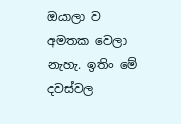ඔයාලා ව අමතක වෙලා නැහැ. ඉතිං මේ දවස්වල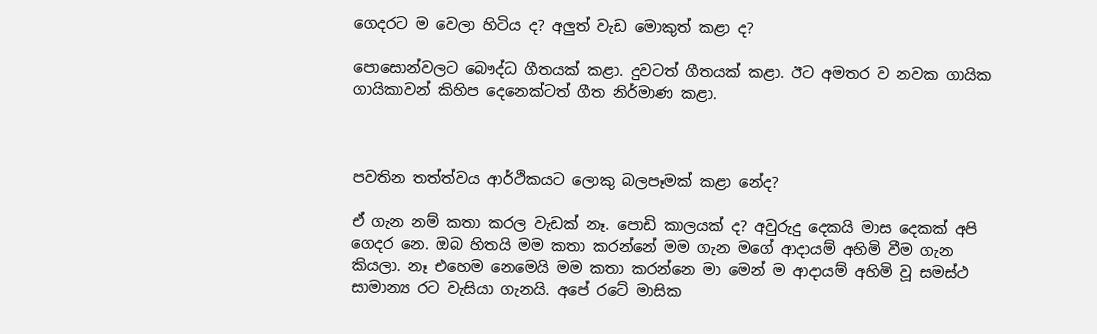ගෙදරට ම වෙලා හිටිය ද? අලුත් වැඩ මොකුත් කළා ද?

පොසොන්වලට බෞද්ධ ගීතයක් කළා. දුවටත් ගීතයක් කළා. ඊට අමතර ව නවක ගායික ගායිකාවන් කිහිප දෙනෙක්ටත් ගීත නිර්මාණ කළා.



පවතින තත්ත්වය ආර්ථිකයට ලොකු බලපෑමක් කළා නේද?

ඒ ගැන නම් කතා කරල වැඩක් නෑ. පොඩි කාලයක් ද? අවුරුදු දෙකයි මාස දෙකක් අපි ගෙදර නෙ. ඔබ හිතයි මම කතා කරන්නේ මම ගැන මගේ ආදායම් අහිමි වීම ගැන කියලා. නෑ එහෙම නෙමෙයි මම කතා කරන්නෙ මා මෙන් ම ආදායම් අහිමි වූ සමස්ථ සාමාන්‍ය රට වැසියා ගැනයි. අපේ රටේ මාසික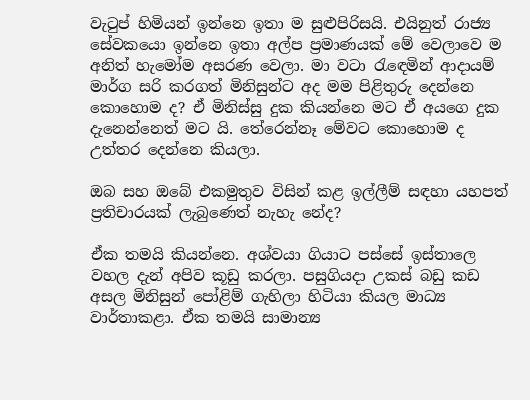වැටුප් හිමියන් ඉන්නෙ ඉතා ම සුළුපිරිසයි. එයිනුත් රාජ්‍ය සේවකයො ඉන්නෙ ඉතා අල්ප ප්‍රමාණයක් මේ වෙලාවෙ ම අනිත් හැමෝම අසරණ වෙලා. මා වටා රැඳෙමින් ආදායම් මාර්ග සරි කරගත් මිනිසුන්ට අද මම පිළිතුරු දෙන්නෙ කොහොම ද? ඒ මිනිස්සු දුක කියන්නෙ මට ඒ අයගෙ දුක දැනෙන්නෙත් මට යි. තේරෙන්නෑ මේවට කොහොම ද උත්තර දෙන්නෙ කියලා.

ඔබ සහ ඔබේ එකමුතුව විසින් කළ ඉල්ලීම් සඳහා යහපත් ප්‍රතිචාරයක් ලැබුණෙත් නැහැ නේද?

ඒක තමයි කියන්නෙ. අශ්වයා ගියාට පස්සේ ඉස්තාලෙ වහල දැන් අපිව කූඩු කරලා. පසුගියදා උකස් බඩු කඩ අසල මිනිසුන් පෝළිම් ගැහිලා හිටියා කියල මාධ්‍ය වාර්තාකළා. ඒක තමයි සාමාන්‍ය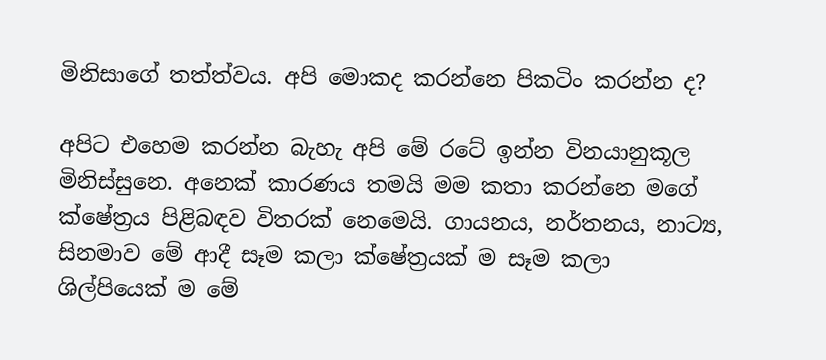මිනිසාගේ තත්ත්වය. අපි මොකද කරන්නෙ පිකටිං කරන්න ද?

අපිට එහෙම කරන්න බැහැ අපි මේ රටේ ඉන්න විනයානුකූල මිනිස්සුනෙ. අනෙක් කාරණය තමයි මම කතා කරන්නෙ මගේ ක්ෂේත්‍රය පිළිබඳව විතරක් නෙමෙයි. ගායනය, නර්තනය, නාට්‍ය, සිනමාව මේ ආදී සෑම කලා ක්ෂේත්‍රයක් ම සෑම කලා ශිල්පියෙක් ම මේ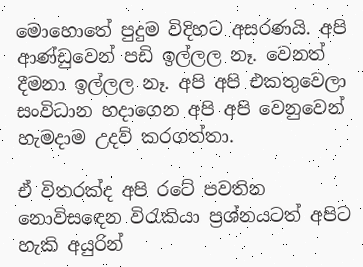මොහොතේ පුදුම විදිහට අසරණයි. අපි ආණ්ඩුවෙන් පඩි ඉල්ලල නෑ. වෙනත් දීමනා ඉල්ලල නෑ. අපි අපි එකතුවෙලා සංවිධාන හදාගෙන අපි අපි වෙනුවෙන් හැමදාම උදව් කරගත්තා.

ඒ විතරක්ද අපි රටේ පවතින නොවිසඳෙන විරැකියා ප්‍රශ්නයටත් අපිට හැකි අයුරින්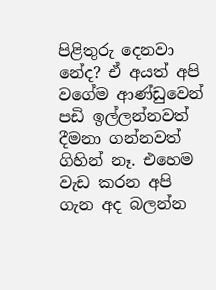පිළිතුරු දෙනවා නේද? ඒ අයත් අපි වගේම ආණ්ඩුවෙන් පඩි ඉල්ලන්නවත් දීමනා ගන්නවත් ගිහින් නෑ. එහෙම වැඩ කරන අපි ගැන අද බලන්න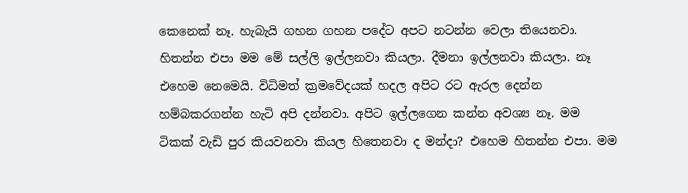කෙනෙක් නෑ. හැබැයි ගහන ගහන පදේට අපට නටන්න වෙලා තියෙනවා. හිතන්න එපා මම මේ සල්ලි ඉල්ලනවා කියලා. දීමනා ඉල්ලනවා කියලා. නෑ එහෙම නෙමෙයි. විධිමත් ක්‍රමවේදයක් හදල අපිට රට ඇරල දෙන්න හම්බකරගන්න හැටි අපි දන්නවා. අපිට ඉල්ලගෙන කන්න අවශ්‍ය නෑ. මම ටිකක් වැඩි පුර කියවනවා කියල හිතෙනවා ද මන්දා? එහෙම හිතන්න එපා. මම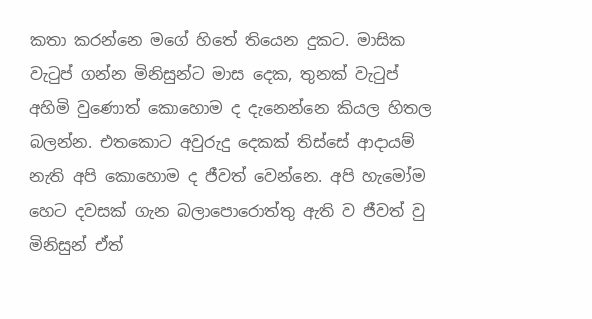කතා කරන්නෙ මගේ හිතේ තියෙන දුකට. මාසික වැටුප් ගන්න මිනිසුන්ට මාස දෙක, තුනක් වැටුප් අහිමි වුණොත් කොහොම ද දැනෙන්නෙ කියල හිතල බලන්න. එතකොට අවුරුදු දෙකක් තිස්සේ ආදායම් නැති අපි කොහොම ද ජීවත් වෙන්නෙ. අපි හැමෝම හෙට දවසක් ගැන බලාපොරොත්තු ඇති ව ජීවත් වු මිනිසුන් ඒත්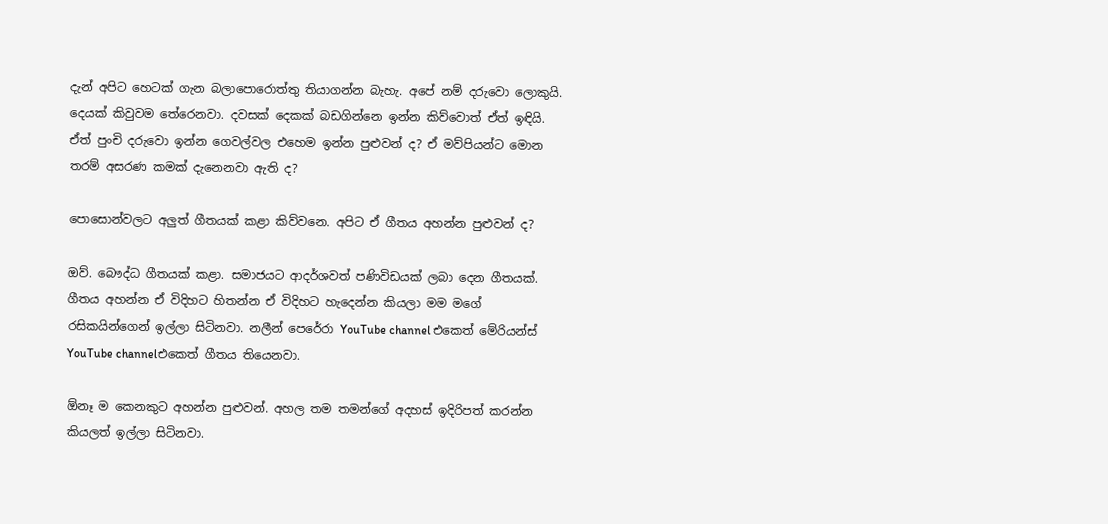දැන් අපිට හෙටක් ගැන බලාපොරොත්තු තියාගන්න බැහැ. අපේ නම් දරුවො ලොකුයි. දෙයක් කිවුවම තේරෙනවා. දවසක් දෙකක් බඩගින්නෙ ඉන්න කිව්වොත් ඒත් ඉඳියි. ඒත් පුංචි දරුවො ඉන්න ගෙවල්වල එහෙම ඉන්න පුළුවන් ද? ඒ මව්පියන්ට මොන තරම් අසරණ කමක් දැනෙනවා ඇති ද?

පොසොන්වලට අලුත් ගීතයක් කළා කිව්වනෙ. අපිට ඒ ගීතය අහන්න පුළුවන් ද?

ඔව්. බෞද්ධ ගීතයක් කළා. සමාජයට ආදර්ශවත් පණිවිඩයක් ලබා දෙන ගීතයක්. ගීතය අහන්න ඒ විදිහට හිතන්න ඒ විදිහට හැදෙන්න කියලා මම මගේ රසිකයින්ගෙන් ඉල්ලා සිටිනවා. නලීන් පෙරේරා YouTube channel එකෙත් මේරියන්ස් YouTube channelඑකෙත් ගීතය තියෙනවා.

ඕනෑ ම කෙනකුට අහන්න පුළුවන්. අහල තම තමන්ගේ අදහස් ඉදිරිපත් කරන්න කියලත් ඉල්ලා සිටිනවා.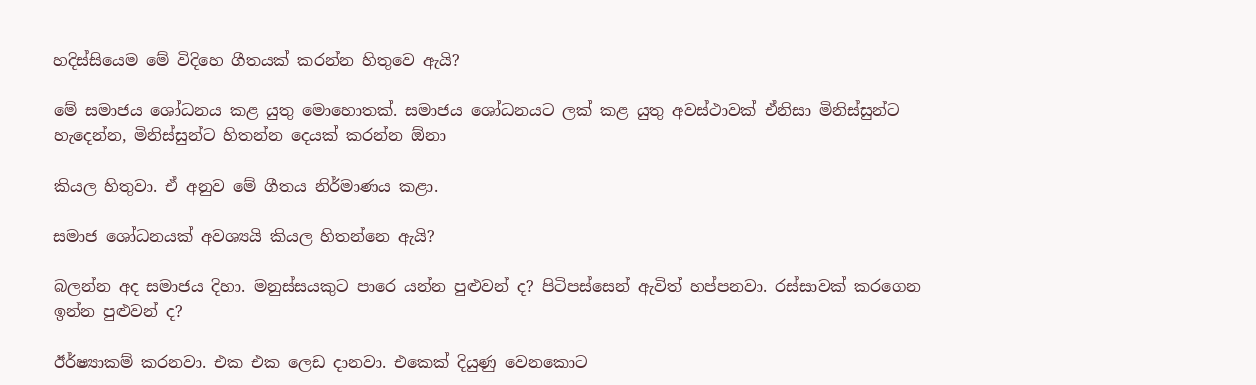හදිස්සියෙම මේ විදිහෙ ගීතයක් කරන්න හිතුවෙ ඇයි?

මේ සමාජය ශෝධනය කළ යුතු මොහොතක්. සමාජය ශෝධනයට ලක් කළ යුතු අවස්ථාවක් ඒනිසා මිනිස්සුන්ට හැදෙන්න, මිනිස්සුන්ට හිතන්න දෙයක් කරන්න ඕනා

කියල හිතුවා. ඒ අනුව මේ ගීතය නිර්මාණය කළා.

සමාජ ශෝධනයක් අවශ්‍යයි කියල හිතන්නෙ ඇයි?

බලන්න අද සමාජය දිහා. මනුස්සයකුට පාරෙ යන්න පුළුවන් ද? පිටිපස්සෙන් ඇවිත් හප්පනවා. රස්සාවක් කරගෙන ඉන්න පුළුවන් ද?

ඊර්ෂ්‍යාකම් කරනවා. එක එක ලෙඩ දානවා. එකෙක් දියුණු වෙනකොට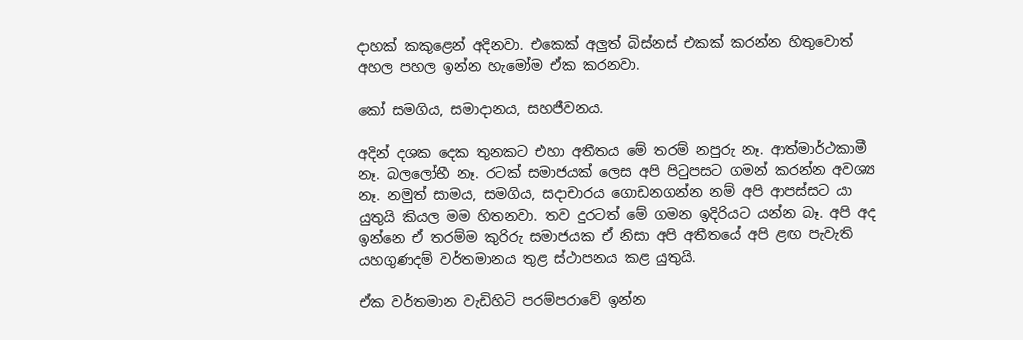දාහක් කකුළෙන් අදිනවා. එකෙක් අලුත් බිස්නස් එකක් කරන්න හිතුවොත් අහල පහල ඉන්න හැමෝම ඒක කරනවා.

කෝ සමගිය, සමාදානය, සහජීවනය.

අදින් දශක දෙක තුනකට එහා අතීතය මේ තරම් නපුරු නෑ. ආත්මාර්ථකාමී නෑ. බලලෝභී නෑ. රටක් සමාජයක් ලෙස අපි පිටුපසට ගමන් කරන්න අවශ්‍ය නෑ. නමුත් සාමය, සමගිය, සදාචාරය ගොඩනගන්න නම් අපි ආපස්සට යා යුතුයි කියල මම හිතනවා. තව දුරටත් මේ ගමන ඉදිරියට යන්න බෑ. අපි අද ඉන්නෙ ඒ තරම්ම කුරිරු සමාජයක ඒ නිසා අපි අතීතයේ අපි ළඟ පැවැති යහගුණදම් වර්තමානය තුළ ස්ථාපනය කළ යුතුයි.

ඒක වර්තමාන වැඩිහිටි පරම්පරාවේ ඉන්න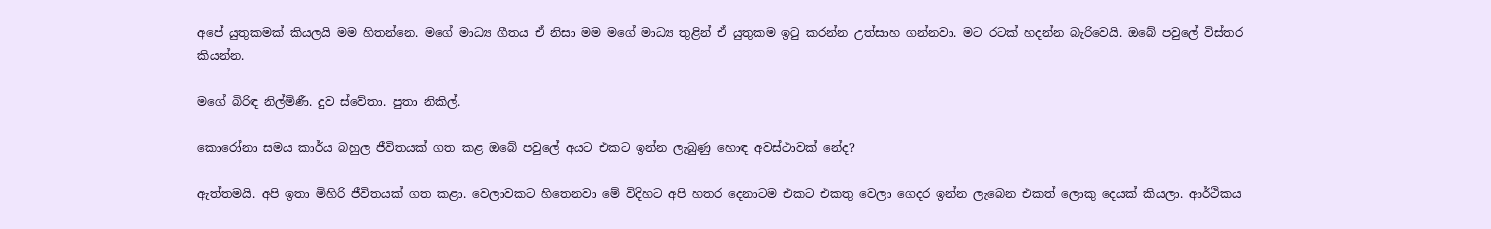අපේ යුතුකමක් කියලයි මම හිතන්නෙ. මගේ මාධ්‍ය ගීතය ඒ නිසා මම මගේ මාධ්‍ය තුළින් ඒ යුතුකම ඉටු කරන්න උත්සාහ ගන්නවා. මට රටක් හදන්න බැරිවෙයි. ඔබේ පවුලේ විස්තර කියන්න.

මගේ බිරිඳ නිල්මිණී. දුව ස්වේතා. පුතා නිකිල්.

කොරෝනා සමය කාර්ය බහුල ජීවිතයක් ගත කළ ඔබේ පවුලේ අයට එකට ඉන්න ලැබුණු හොඳ අවස්ථාවක් නේද?

ඇත්තමයි. අපි ඉතා මිහිරි ජීවිතයක් ගත කළා. වෙලාවකට හිතෙනවා මේ විදිහට අපි හතර දෙනාටම එකට එකතු වෙලා ගෙදර ඉන්න ලැබෙන එකත් ලොකු දෙයක් කියලා. ආර්ථිකය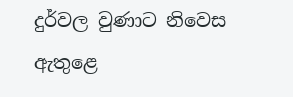දුර්වල වුණාට නිවෙස ඇතුළෙ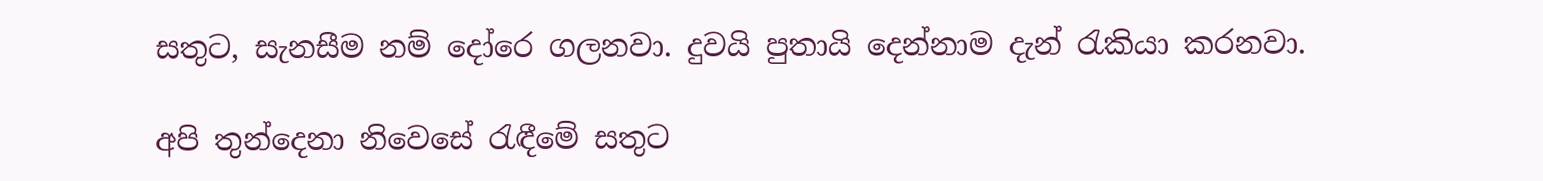සතුට, සැනසීම නම් දෝරෙ ගලනවා. දුවයි පුතායි දෙන්නාම දැන් රැකියා කරනවා.

අපි තුන්දෙනා නිවෙසේ රැඳීමේ සතුට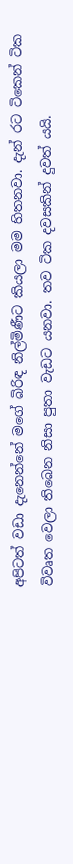අපිටත් වඩා දැනෙන්නේ මගේ බිරිඳ නිල්මිණීට කියලා මම හිතනවා. දැන් රට ටිකෙන් ටික විවෘත වෙලා තිබෙන නිසා පුතා වැඩට යනවා. තව ටික දවසකින් දුවත් යයි.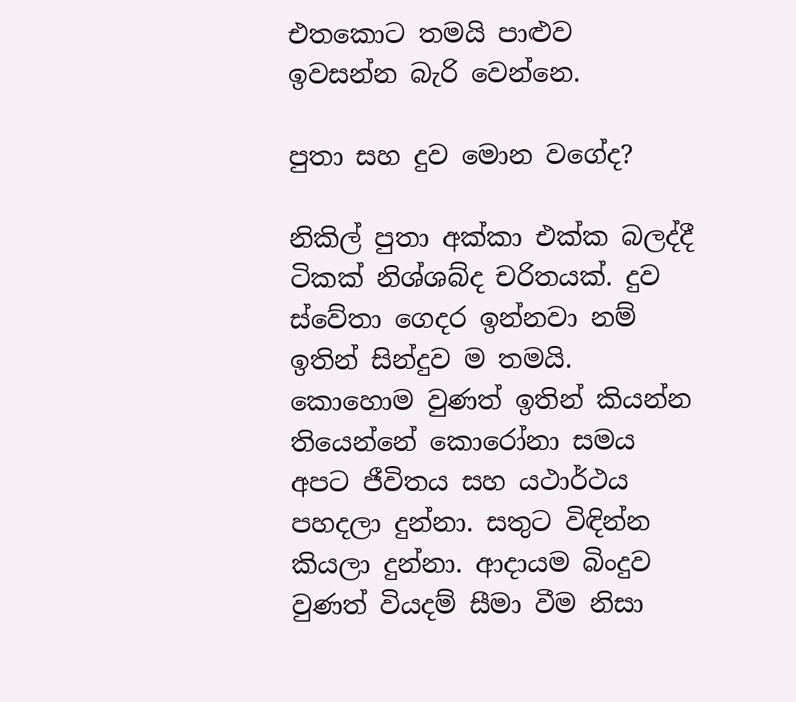එතකොට තමයි පාළුව ඉවසන්න බැරි වෙන්නෙ.

පුතා සහ දුව මොන වගේද?

නිකිල් පුතා අක්කා එක්ක බලද්දී ටිකක් නිශ්ශබ්ද චරිතයක්. දුව ස්වේතා ගෙදර ඉන්නවා නම් ඉතින් සින්දුව ම තමයි. කොහොම වුණත් ඉතින් කියන්න තියෙන්නේ කොරෝනා සමය අපට ජීවිතය සහ යථාර්ථය පහදලා දුන්නා. සතුට විඳින්න කියලා දුන්නා. ආදායම බිංදුව වුණත් වියදම් සීමා වීම නිසා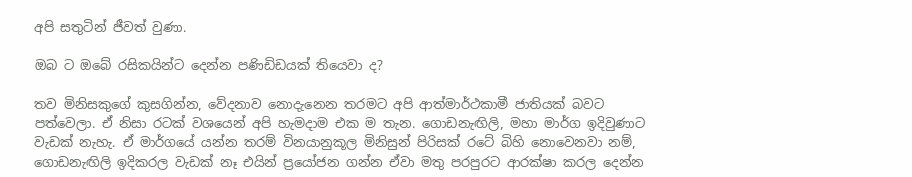අපි සතුටින් ජීවත් වුණා.

ඔබ ට ඔබේ රසිකයින්ට දෙන්න පණිඩිඩයක් තියෙවා ද?

තව මිනිසකුගේ කුසගින්න, වේදනාව නොදැනෙන තරමට අපි ආත්මාර්ථකාමී ජාතියක් බවට පත්වෙලා. ඒ නිසා රටක් වශයෙන් අපි හැමදාම එක ම තැන. ගොඩනැඟිලි, මහා මාර්ග ඉදිවුණාට වැඩක් නැහැ. ඒ මාර්ගයේ යන්න තරම් විනයානුකූල මිනිසුන් පිරිසක් රටේ බිහි නොවෙනවා නම්, ගොඩනැඟිලි ඉදිකරල වැඩක් නෑ එයින් ප්‍රයෝජන ගන්න ඒවා මතු පරපුරට ආරක්ෂා කරල දෙන්න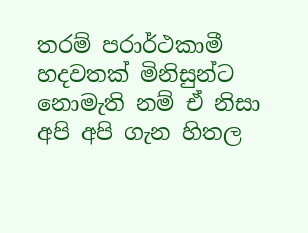තරම් පරාර්ථකාමී හදවතක් මිනිසුන්ට නොමැති නම් ඒ නිසා අපි අපි ගැන හිතල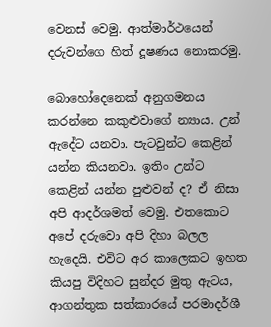වෙනස් වෙමු. ආත්මාර්ථයෙන් දරුවන්ගෙ හිත් දූෂණය නොකරමු.

බොහෝදෙනෙක් අනුගමනය කරන්නෙ කකුළුවාගේ න්‍යාය. උන් ඇදේට යනවා. පැටවුන්ට කෙළින් යන්න කියනවා. ඉතිං උන්ට කෙළින් යන්න පුළුවන් ද? ඒ නිසා අපි ආදර්ශමත් වෙමු. එතකොට අපේ දරුවො අපි දිහා බලල හැදෙයි. එවිට අර කාලෙකට ඉහත කියපු විදිහට සුන්දර මුතු ඇටය, ආගන්තුක සත්කාරයේ පරමාදර්ශී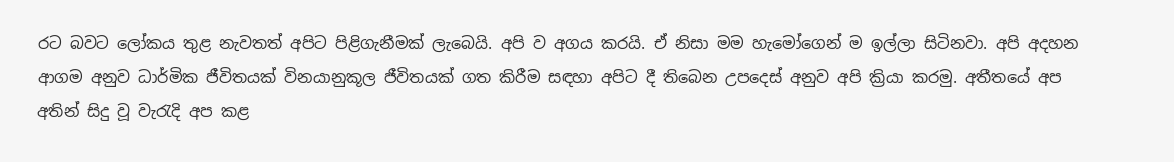රට බවට ලෝකය තුළ නැවතත් අපිට පිළිගැනීමක් ලැබෙයි. අපි ව අගය කරයි. ඒ නිසා මම හැමෝගෙන් ම ඉල්ලා සිටිනවා. අපි අදහන ආගම අනුව ධාර්මික ජීවිතයක් විනයානුකූල ජීවිතයක් ගත කිරීම සඳහා අපිට දී තිබෙන උපදෙස් අනුව අපි ක්‍රියා කරමු. අතීතයේ අප අතින් සිදු වූ වැරැදි අප කළ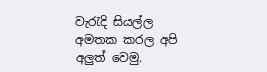වැරැදි සියල්ල අමතක කරල අපි අලුත් වෙමු.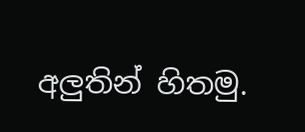අලුතින් හිතමු.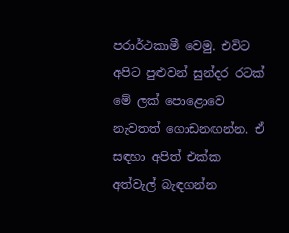පරාර්ථකාමී වෙමු. එවිට අපිට පුළුවන් සුන්දර රටක් මේ ලක් පොළොවෙ නැවතත් ගොඩනඟන්න. ඒ සඳහා අපිත් එක්ක අත්වැල් බැඳගන්න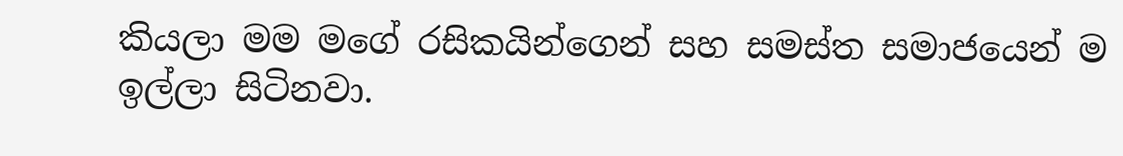කියලා මම මගේ රසිකයින්ගෙන් සහ සමස්ත සමාජයෙන් ම ඉල්ලා සිටිනවා.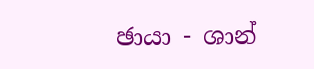ඡායා - ශාන්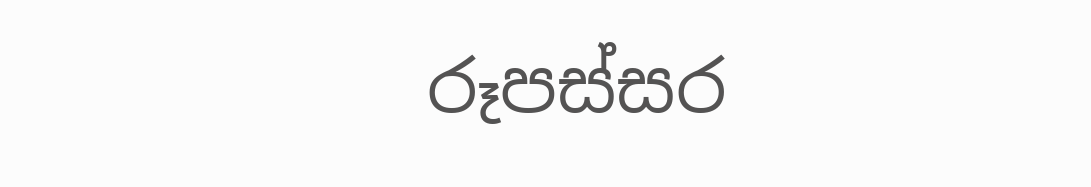රූපස්සර